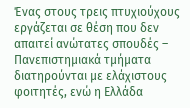Ένας στους τρεις πτυχιούχους εργάζεται σε θέση που δεν απαιτεί ανώτατες σπουδές – Πανεπιστημιακά τμήματα διατηρούνται με ελάχιστους φοιτητές, ενώ η Ελλάδα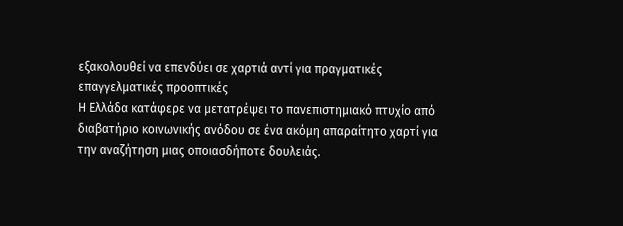εξακολουθεί να επενδύει σε χαρτιά αντί για πραγματικές επαγγελματικές προοπτικές
Η Ελλάδα κατάφερε να μετατρέψει το πανεπιστημιακό πτυχίο από διαβατήριο κοινωνικής ανόδου σε ένα ακόμη απαραίτητο χαρτί για την αναζήτηση μιας οποιασδήποτε δουλειάς.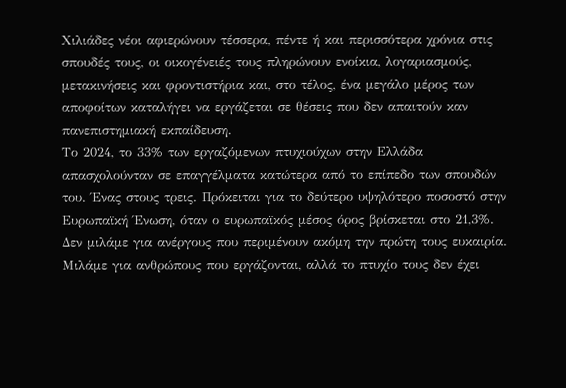Χιλιάδες νέοι αφιερώνουν τέσσερα, πέντε ή και περισσότερα χρόνια στις σπουδές τους, οι οικογένειές τους πληρώνουν ενοίκια, λογαριασμούς, μετακινήσεις και φροντιστήρια και, στο τέλος, ένα μεγάλο μέρος των αποφοίτων καταλήγει να εργάζεται σε θέσεις που δεν απαιτούν καν πανεπιστημιακή εκπαίδευση.
Το 2024, το 33% των εργαζόμενων πτυχιούχων στην Ελλάδα απασχολούνταν σε επαγγέλματα κατώτερα από το επίπεδο των σπουδών του. Ένας στους τρεις. Πρόκειται για το δεύτερο υψηλότερο ποσοστό στην Ευρωπαϊκή Ένωση, όταν ο ευρωπαϊκός μέσος όρος βρίσκεται στο 21,3%.
Δεν μιλάμε για ανέργους που περιμένουν ακόμη την πρώτη τους ευκαιρία. Μιλάμε για ανθρώπους που εργάζονται, αλλά το πτυχίο τους δεν έχει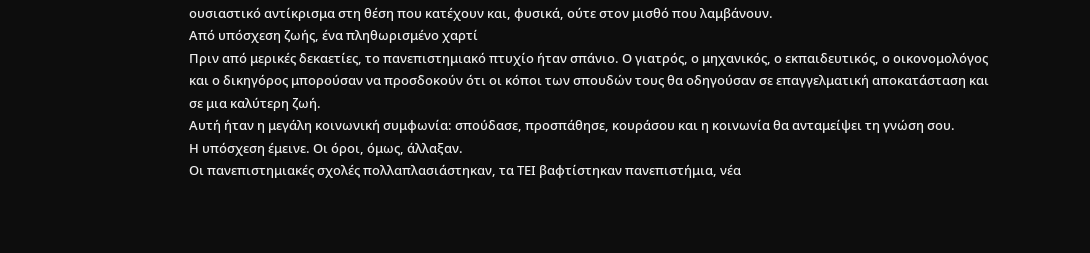ουσιαστικό αντίκρισμα στη θέση που κατέχουν και, φυσικά, ούτε στον μισθό που λαμβάνουν.
Από υπόσχεση ζωής, ένα πληθωρισμένο χαρτί
Πριν από μερικές δεκαετίες, το πανεπιστημιακό πτυχίο ήταν σπάνιο. Ο γιατρός, ο μηχανικός, ο εκπαιδευτικός, ο οικονομολόγος και ο δικηγόρος μπορούσαν να προσδοκούν ότι οι κόποι των σπουδών τους θα οδηγούσαν σε επαγγελματική αποκατάσταση και σε μια καλύτερη ζωή.
Αυτή ήταν η μεγάλη κοινωνική συμφωνία: σπούδασε, προσπάθησε, κουράσου και η κοινωνία θα ανταμείψει τη γνώση σου.
Η υπόσχεση έμεινε. Οι όροι, όμως, άλλαξαν.
Οι πανεπιστημιακές σχολές πολλαπλασιάστηκαν, τα ΤΕΙ βαφτίστηκαν πανεπιστήμια, νέα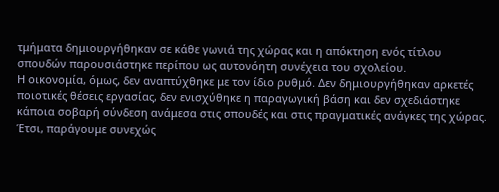τμήματα δημιουργήθηκαν σε κάθε γωνιά της χώρας και η απόκτηση ενός τίτλου σπουδών παρουσιάστηκε περίπου ως αυτονόητη συνέχεια του σχολείου.
Η οικονομία, όμως, δεν αναπτύχθηκε με τον ίδιο ρυθμό. Δεν δημιουργήθηκαν αρκετές ποιοτικές θέσεις εργασίας, δεν ενισχύθηκε η παραγωγική βάση και δεν σχεδιάστηκε κάποια σοβαρή σύνδεση ανάμεσα στις σπουδές και στις πραγματικές ανάγκες της χώρας.
Έτσι, παράγουμε συνεχώς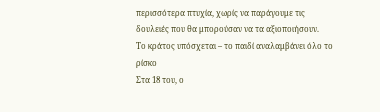περισσότερα πτυχία, χωρίς να παράγουμε τις δουλειές που θα μπορούσαν να τα αξιοποιήσουν.
Το κράτος υπόσχεται – το παιδί αναλαμβάνει όλο το ρίσκο
Στα 18 του, ο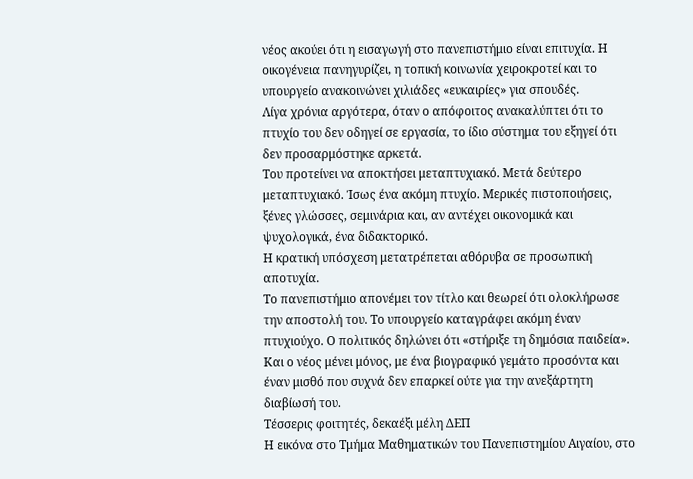νέος ακούει ότι η εισαγωγή στο πανεπιστήμιο είναι επιτυχία. Η οικογένεια πανηγυρίζει, η τοπική κοινωνία χειροκροτεί και το υπουργείο ανακοινώνει χιλιάδες «ευκαιρίες» για σπουδές.
Λίγα χρόνια αργότερα, όταν ο απόφοιτος ανακαλύπτει ότι το πτυχίο του δεν οδηγεί σε εργασία, το ίδιο σύστημα του εξηγεί ότι δεν προσαρμόστηκε αρκετά.
Του προτείνει να αποκτήσει μεταπτυχιακό. Μετά δεύτερο μεταπτυχιακό. Ίσως ένα ακόμη πτυχίο. Μερικές πιστοποιήσεις, ξένες γλώσσες, σεμινάρια και, αν αντέχει οικονομικά και ψυχολογικά, ένα διδακτορικό.
Η κρατική υπόσχεση μετατρέπεται αθόρυβα σε προσωπική αποτυχία.
Το πανεπιστήμιο απονέμει τον τίτλο και θεωρεί ότι ολοκλήρωσε την αποστολή του. Το υπουργείο καταγράφει ακόμη έναν πτυχιούχο. Ο πολιτικός δηλώνει ότι «στήριξε τη δημόσια παιδεία». Και ο νέος μένει μόνος, με ένα βιογραφικό γεμάτο προσόντα και έναν μισθό που συχνά δεν επαρκεί ούτε για την ανεξάρτητη διαβίωσή του.
Τέσσερις φοιτητές, δεκαέξι μέλη ΔΕΠ
Η εικόνα στο Τμήμα Μαθηματικών του Πανεπιστημίου Αιγαίου, στο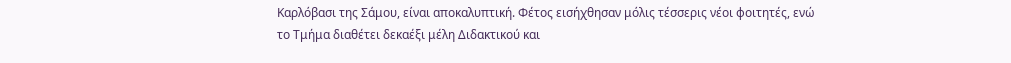Καρλόβασι της Σάμου, είναι αποκαλυπτική. Φέτος εισήχθησαν μόλις τέσσερις νέοι φοιτητές, ενώ το Τμήμα διαθέτει δεκαέξι μέλη Διδακτικού και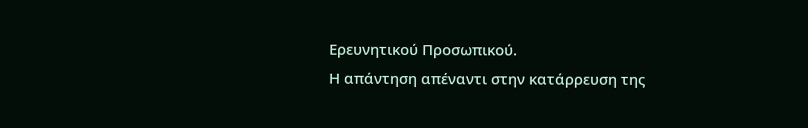Ερευνητικού Προσωπικού.
Η απάντηση απέναντι στην κατάρρευση της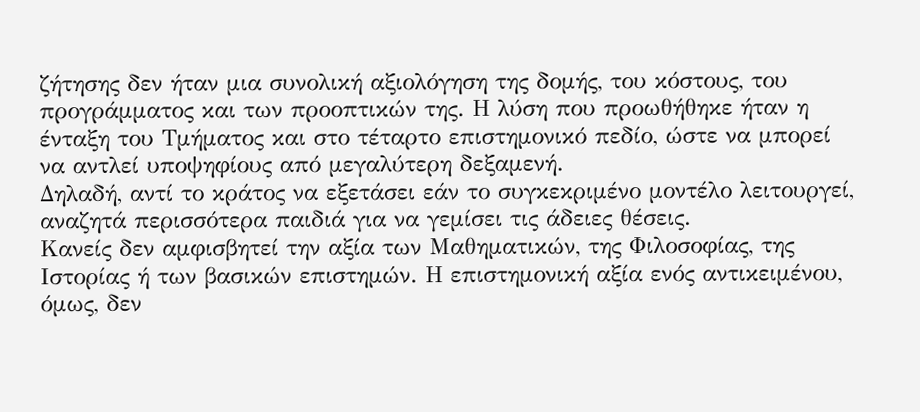ζήτησης δεν ήταν μια συνολική αξιολόγηση της δομής, του κόστους, του προγράμματος και των προοπτικών της. Η λύση που προωθήθηκε ήταν η ένταξη του Τμήματος και στο τέταρτο επιστημονικό πεδίο, ώστε να μπορεί να αντλεί υποψηφίους από μεγαλύτερη δεξαμενή.
Δηλαδή, αντί το κράτος να εξετάσει εάν το συγκεκριμένο μοντέλο λειτουργεί, αναζητά περισσότερα παιδιά για να γεμίσει τις άδειες θέσεις.
Κανείς δεν αμφισβητεί την αξία των Μαθηματικών, της Φιλοσοφίας, της Ιστορίας ή των βασικών επιστημών. Η επιστημονική αξία ενός αντικειμένου, όμως, δεν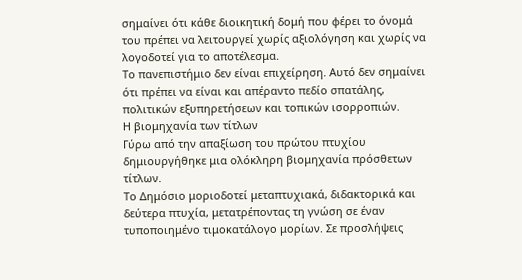σημαίνει ότι κάθε διοικητική δομή που φέρει το όνομά του πρέπει να λειτουργεί χωρίς αξιολόγηση και χωρίς να λογοδοτεί για το αποτέλεσμα.
Το πανεπιστήμιο δεν είναι επιχείρηση. Αυτό δεν σημαίνει ότι πρέπει να είναι και απέραντο πεδίο σπατάλης, πολιτικών εξυπηρετήσεων και τοπικών ισορροπιών.
Η βιομηχανία των τίτλων
Γύρω από την απαξίωση του πρώτου πτυχίου δημιουργήθηκε μια ολόκληρη βιομηχανία πρόσθετων τίτλων.
Το Δημόσιο μοριοδοτεί μεταπτυχιακά, διδακτορικά και δεύτερα πτυχία, μετατρέποντας τη γνώση σε έναν τυποποιημένο τιμοκατάλογο μορίων. Σε προσλήψεις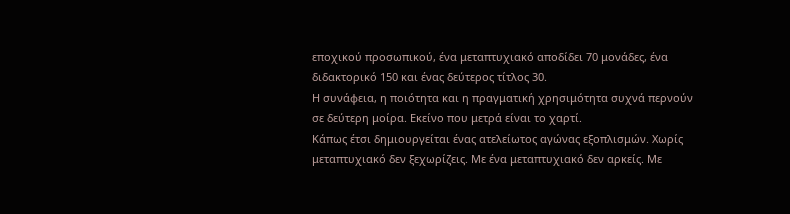εποχικού προσωπικού, ένα μεταπτυχιακό αποδίδει 70 μονάδες, ένα διδακτορικό 150 και ένας δεύτερος τίτλος 30.
Η συνάφεια, η ποιότητα και η πραγματική χρησιμότητα συχνά περνούν σε δεύτερη μοίρα. Εκείνο που μετρά είναι το χαρτί.
Κάπως έτσι δημιουργείται ένας ατελείωτος αγώνας εξοπλισμών. Χωρίς μεταπτυχιακό δεν ξεχωρίζεις. Με ένα μεταπτυχιακό δεν αρκείς. Με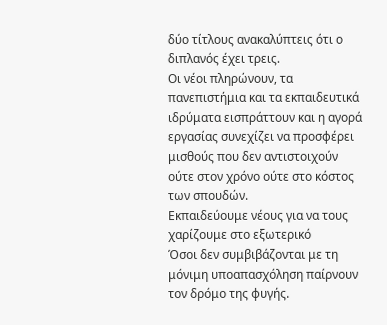δύο τίτλους ανακαλύπτεις ότι ο διπλανός έχει τρεις.
Οι νέοι πληρώνουν, τα πανεπιστήμια και τα εκπαιδευτικά ιδρύματα εισπράττουν και η αγορά εργασίας συνεχίζει να προσφέρει μισθούς που δεν αντιστοιχούν ούτε στον χρόνο ούτε στο κόστος των σπουδών.
Εκπαιδεύουμε νέους για να τους χαρίζουμε στο εξωτερικό
Όσοι δεν συμβιβάζονται με τη μόνιμη υποαπασχόληση παίρνουν τον δρόμο της φυγής.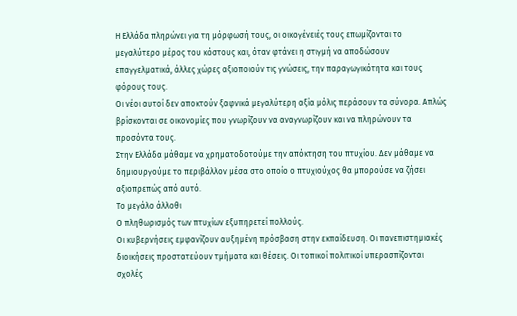Η Ελλάδα πληρώνει για τη μόρφωσή τους, οι οικογένειές τους επωμίζονται το μεγαλύτερο μέρος του κόστους και, όταν φτάνει η στιγμή να αποδώσουν επαγγελματικά, άλλες χώρες αξιοποιούν τις γνώσεις, την παραγωγικότητα και τους φόρους τους.
Οι νέοι αυτοί δεν αποκτούν ξαφνικά μεγαλύτερη αξία μόλις περάσουν τα σύνορα. Απλώς βρίσκονται σε οικονομίες που γνωρίζουν να αναγνωρίζουν και να πληρώνουν τα προσόντα τους.
Στην Ελλάδα μάθαμε να χρηματοδοτούμε την απόκτηση του πτυχίου. Δεν μάθαμε να δημιουργούμε το περιβάλλον μέσα στο οποίο ο πτυχιούχος θα μπορούσε να ζήσει αξιοπρεπώς από αυτό.
Το μεγάλο άλλοθι
Ο πληθωρισμός των πτυχίων εξυπηρετεί πολλούς.
Οι κυβερνήσεις εμφανίζουν αυξημένη πρόσβαση στην εκπαίδευση. Οι πανεπιστημιακές διοικήσεις προστατεύουν τμήματα και θέσεις. Οι τοπικοί πολιτικοί υπερασπίζονται σχολές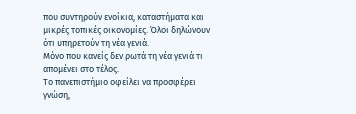που συντηρούν ενοίκια, καταστήματα και μικρές τοπικές οικονομίες. Όλοι δηλώνουν ότι υπηρετούν τη νέα γενιά.
Μόνο που κανείς δεν ρωτά τη νέα γενιά τι απομένει στο τέλος.
Το πανεπιστήμιο οφείλει να προσφέρει γνώση,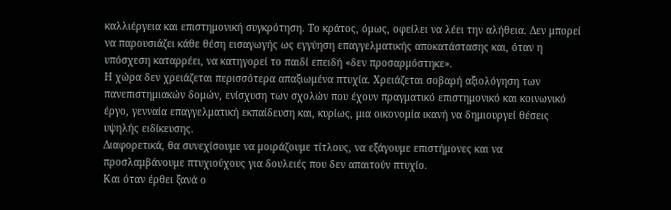καλλιέργεια και επιστημονική συγκρότηση. Το κράτος, όμως, οφείλει να λέει την αλήθεια. Δεν μπορεί να παρουσιάζει κάθε θέση εισαγωγής ως εγγύηση επαγγελματικής αποκατάστασης και, όταν η υπόσχεση καταρρέει, να κατηγορεί το παιδί επειδή «δεν προσαρμόστηκε».
Η χώρα δεν χρειάζεται περισσότερα απαξιωμένα πτυχία. Χρειάζεται σοβαρή αξιολόγηση των πανεπιστημιακών δομών, ενίσχυση των σχολών που έχουν πραγματικό επιστημονικό και κοινωνικό έργο, γενναία επαγγελματική εκπαίδευση και, κυρίως, μια οικονομία ικανή να δημιουργεί θέσεις υψηλής ειδίκευσης.
Διαφορετικά, θα συνεχίσουμε να μοιράζουμε τίτλους, να εξάγουμε επιστήμονες και να προσλαμβάνουμε πτυχιούχους για δουλειές που δεν απαιτούν πτυχίο.
Και όταν έρθει ξανά ο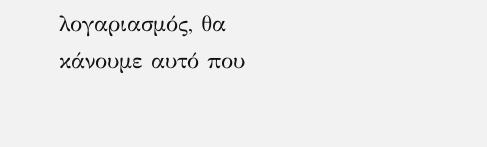λογαριασμός, θα κάνουμε αυτό που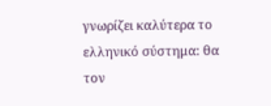γνωρίζει καλύτερα το ελληνικό σύστημα: θα τον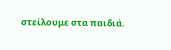στείλουμε στα παιδιά.